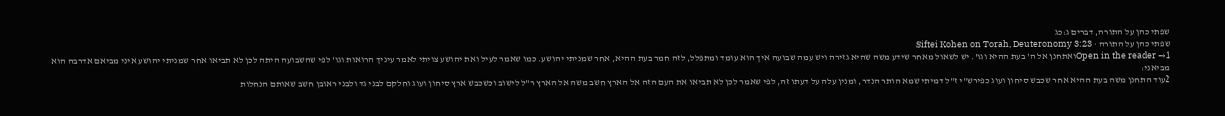שפתי כהן על התורה, דברים ג:כג
שפתי כהן על התורה · Siftei Kohen on Torah, Deuteronomy 3:23
Open in the reader →1ואתחנן אל ה' בעת ההיא וגו'. יש לשאול מאחר שידע משה שהיא גזירה ויש עמה שבועה איך הוא עומד ומתפלל, לזה חמר בעת ההיא, אחר שמניתי יהושע. כמו שאמר לעיל ואת יהושע צויתי לאמר עיניך הרואות וגו' לפי שהשבועה היתה לכן לא תביאו אחר שמניתי יהושע איני מביאם אדרבה הוא מביאני:
2עוד התחנן משה בעת ההיא אחר שכבש סיחון ועוג כפירש"י ז"ל דמיתי שמא הותר הנדר, ומנין עלה על דעתו זה, לפי שאמר לכן לא תביאו את העם הזה אל הארץ חשב משה אל הארץ ר"ל לישוב וכשכבש ארץ סיחון ועוג וחלקם לבני גד ולבני ראובן חשב שאותם הנחלות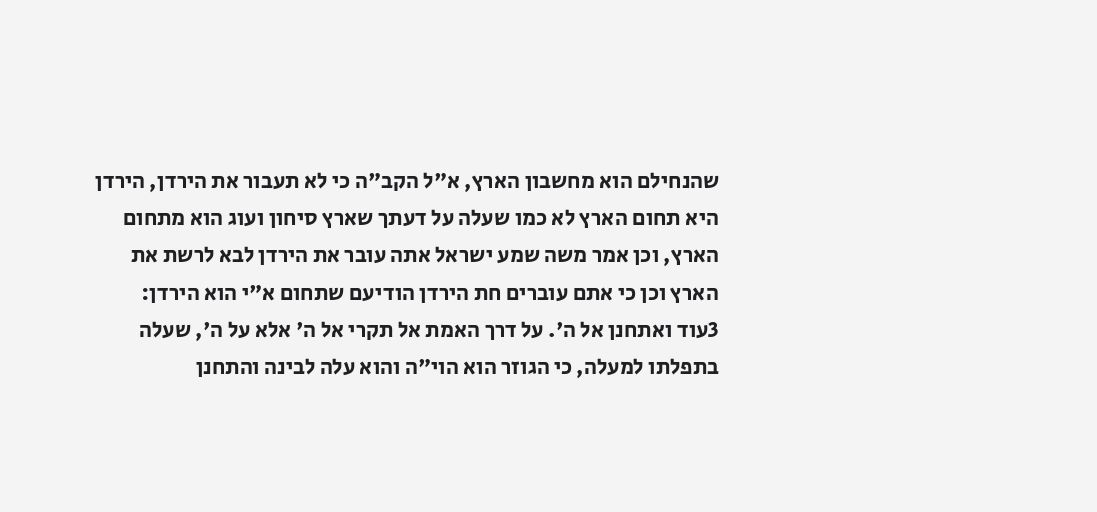שהנחילם הוא מחשבון הארץ, א"ל הקב"ה כי לא תעבור את הירדן, הירדן היא תחום הארץ לא כמו שעלה על דעתך שארץ סיחון ועוג הוא מתחום הארץ, וכן אמר משה שמע ישראל אתה עובר את הירדן לבא לרשת את הארץ וכן כי אתם עוברים חת הירדן הודיעם שתחום א"י הוא הירדן:
3עוד ואתחנן אל ה'. על דרך האמת אל תקרי אל ה' אלא על ה', שעלה בתפלתו למעלה, כי הגוזר הוא הוי"ה והוא עלה לבינה והתחנן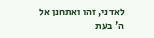לאדני, זהו ואתחנן אל ה' בעת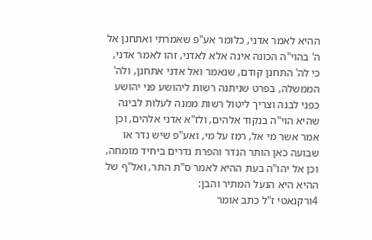ההיא לאמר אדני, כלומר אע"פ שאמרתי ואתחנן אל ה' בהוי"ה הכונה אינה אלא לאדני, זהו לאמר אדני, כי לה' התחנן קודם, שנאמר ואל אדני אתחנן, ולה' הממשלה, בפרט שניתנה רשות ליהושע פני יהושע כפני לבנה וצריך ליטול רשות ממנה לעלות לבינה שהיא הוי"ה בנקוד אלהים, ולז"א אדני אלהים, וכן אמר אשר מי אל, רמז על מי, ואע"פ שיש נדר או שבועה כאן הותר הנדר והפרת נדרים ביחיד מומחה, וכן אל יהו"ה בעת ההיא לאמר ס"ת התר, ואל"ף של ההיא היא הנעל המתיר והבן:
4ורקנאטי ז"ל כתב אומר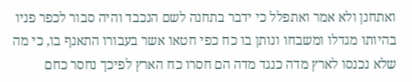ואתחנן ולא אמר ואתפלל כי ידבר בתחנה לשם הנכבד והיה סבור לכפר פניו בהיותו מגדלו ומשבחו ונותן בו כח כפי חטאו אשר בעבורו התאנף בו, כי מה שלא נכנסו לארץ מדה כנגד מדה הם חסרו כח הארץ לפיכך נחסר כחם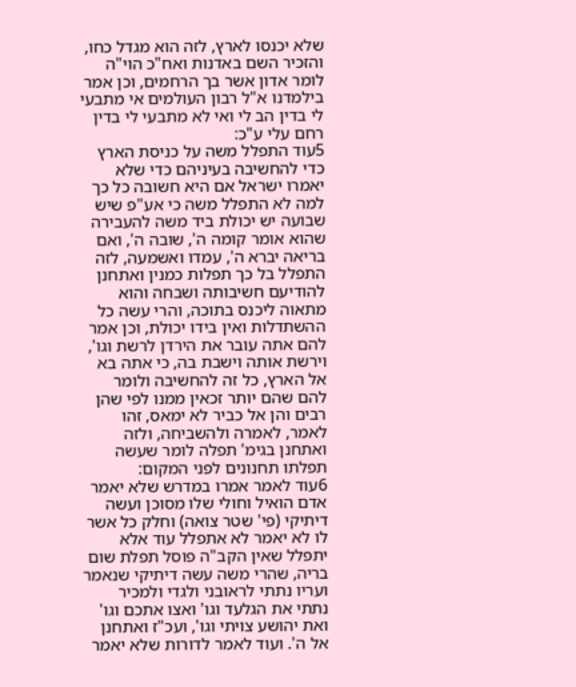שלא יכנסו לארץ, לזה הוא מגדל כחו, והזכיר השם באדנות ואח"כ הוי"ה לומר אדון אשר בך הרחמים, וכן אמר בילמדנו א"ל רבון העולמים אי מתבעי לי בדין הב לי ואי לא מתבעי לי בדין רחם עלי ע"כ:
5עוד התפלל משה על כניסת הארץ כדי להחשיבה בעיניהם כדי שלא יאמרו ישראל אם היא חשובה כל כך למה לא התפלל משה כי אע"פ שיש שבועה יש יכולת ביד משה להעבירה שהוא אומר קומה ה', שובה ה', ואם בריאה יברא ה', עמדו ואשמעה, לזה התפלל בל כך תפלות כמנין ואתחנן להודיעם חשיבותה ושבחה והוא מתאוה ליכנס בתוכה, והרי עשה כל ההשתדלות ואין בידו יכולת, וכן אמר להם אתה עובר את הירדן לרשת וגו', וירשת אותה וישבת בה, כי אתה בא אל הארץ, כל זה להחשיבה ולומר להם שהם יותר זכאין ממנו לפי שהן רבים והן אל כביר לא ימאס, זהו לאמר, לאמרה ולהשביחה, ולזה ואתחנן בגימ' תפלה לומר שעשה תפלתו תחנונים לפני המקום:
6עוד לאמר אמרו במדרש שלא יאמר אדם הואיל וחולי שלו מסוכן ועשה דיתיקי (פי' שטר צואה) וחלק כל אשר לו לא יאמר לא אתפלל עוד אלא יתפלל שאין הקב"ה פוסל תפלת שום בריה, שהרי משה עשה דיתיקי שנאמר ועריו נתתי לראובני ולגדי ולמכיר נתתי את הגלעד וגו' ואצו אתכם וגו' ואת יהושע צויתי וגו', ועכ"ז ואתחנן אל ה'. ועוד לאמר לדורות שלא יאמר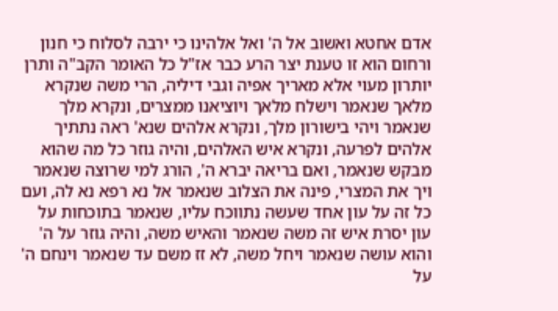אדם אחטא ואשוב אל ה' ואל אלהינו כי ירבה לסלוח כי חנון ורחום הוא זו טענת יצר הרע כבר אז"ל כל האומר הקב"ה ותרן יותרון מעוי אלא מאריך אפיה וגבי דיליה, הרי משה שנקרא מלאך שנאמר וישלח מלאך ויוציאנו ממצרים, ונקרא מלך שנאמר ויהי בישורון מלך, ונקרא אלהים שנא' ראה נתתיך אלהים לפרעה, ונקרא איש האלהים, והיה גוזר כל מה שהוא מבקש שנאמר, ואם בריאה יברא ה', הורג למי שרוצה שנאמר ויך את המצרי, פינה את הצלוב שנאמר אל נא רפא נא לה, ועם כל זה על עון אחד שעשה נתווכח עליו, שנאמר בתוכחות על עון יסרת איש זה משה שנאמר והאיש משה, והיה גוזר על ה' והוא עושה שנאמר ויחל משה, לא זז משם עד שנאמר וינחם ה' על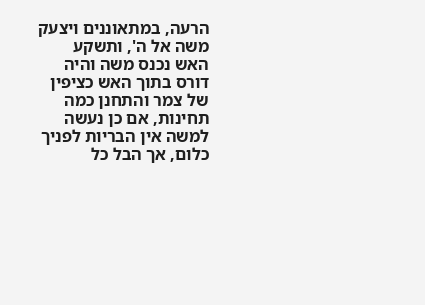הרעה, במתאוננים ויצעק משה אל ה', ותשקע האש נכנס משה והיה דורס בתוך האש כציפין של צמר והתחנן כמה תחינות, אם כן נעשה למשה אין הבריות לפניך כלום, אך הבל כל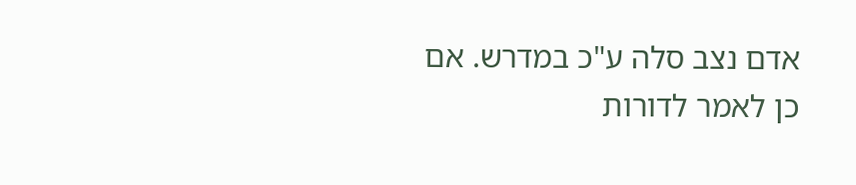אדם נצב סלה ע"כ במדרש. אם כן לאמר לדורות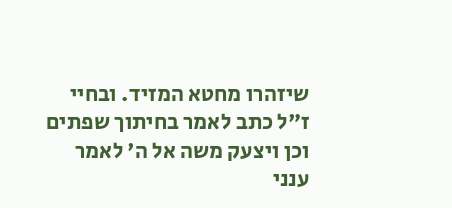שיזהרו מחטא המזיד. ובחיי ז"ל כתב לאמר בחיתוך שפתים וכן ויצעק משה אל ה' לאמר ענני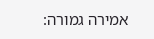אמירה גמורה: